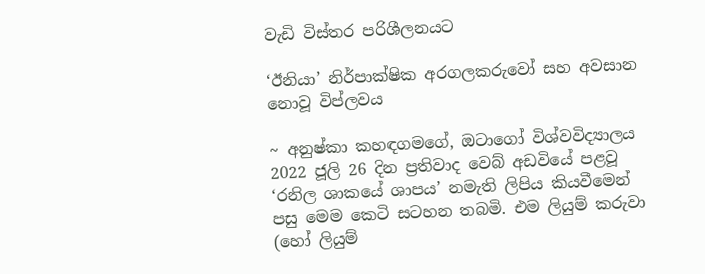වැඩි විස්තර පරිශීලනයට

‘ඊනියා’ නිර්පාක්ෂික අරගලකරුවෝ සහ අවසාන නොවූ විප්ලවය

~ අනුෂ්කා කහඳගමගේ, ඔටාගෝ විශ්වවිද්‍යාලය 2022 ජූලි 26 දින ප්‍රතිවාද වෙබ් අඩවියේ පළවූ ‘රනිල ශාකයේ ශාපය’ නමැති ලිපිය කියවීමෙන් පසු මෙම කෙටි සටහන තබමි. එම ලියුම් කරුවා (හෝ ලියුම්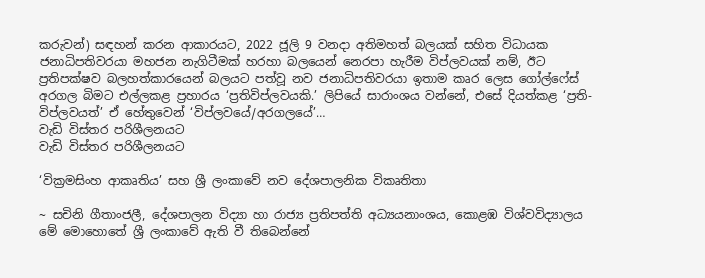කරුවන්) සඳහන් කරන ආකාරයට, 2022 ජූලි 9 වනදා අතිමහත් බලයක් සහිත විධායක ජනාධිපතිවරයා මහජන නැගිටීමක් හරහා බලයෙන් නෙරපා හැරීම විප්ලවයක් නම්, ඊට ප්‍රතිපක්ෂව බලහත්කාරයෙන් බලයට පත්වූ නව ජනාධිපතිවරයා ඉතාම කෘර ලෙස ගෝල්ෆේස් අරගල බිමට එල්ලකළ ප්‍රහාරය ‘ප්‍රතිවිප්ලවයකි.’ ලිපියේ සාරාංශය වන්නේ, එසේ දියත්කළ ‘ප්‍රති-විප්ලවයත්’ ඒ හේතුවෙන් ‘විප්ලවයේ/අරගලයේ’…
වැඩි විස්තර පරිශීලනයට
වැඩි විස්තර පරිශීලනයට

‘වික්‍රමසිංහ ආකෘතිය’ සහ ශ්‍රී ලංකාවේ නව දේශපාලනික විකෘතිතා

~ සචිනි ගීතාංජලී, දේශපාලන විද්‍යා හා රාජ්‍ය ප්‍රතිපත්ති අධ්‍යයනාංශය, කොළඹ විශ්වවිද්‍යාලය මේ මොහොතේ ශ්‍රී ලංකාවේ ඇති වී තිබෙන්නේ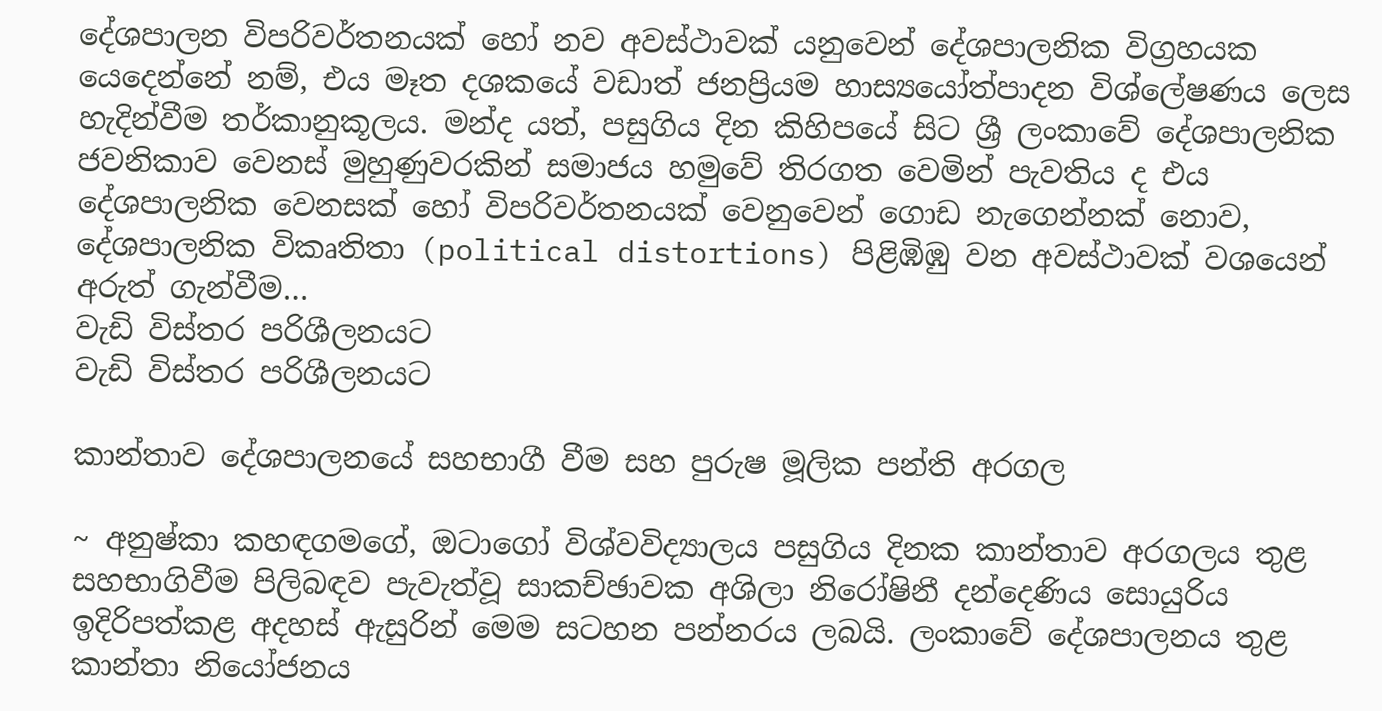දේශපාලන විපරිවර්තනයක් හෝ නව අවස්ථාවක් යනුවෙන් දේශපාලනික විග්‍රහයක යෙදෙන්නේ නම්, එය මෑත දශකයේ වඩාත් ජනප්‍රියම හාස්‍යයෝත්පාදන විශ්ලේෂණය ලෙස හැදින්වීම තර්කානුකූලය. මන්ද යත්, පසුගිය දින කිහිපයේ සිට ශ්‍රී ලංකාවේ දේශපාලනික ජවනිකාව වෙනස් මුහුණුවරකින් සමාජය හමුවේ තිරගත වෙමින් පැවතිය ද එය දේශපාලනික වෙනසක් හෝ විපරිවර්තනයක් වෙනුවෙන් ගොඩ නැගෙන්නක් නොව, දේශපාලනික විකෘතිතා (political distortions) පිළිඹිඹු වන අවස්ථාවක් වශයෙන් අරුත් ගැන්වීම…
වැඩි විස්තර පරිශීලනයට
වැඩි විස්තර පරිශීලනයට

කාන්තාව දේශපාලනයේ සහභාගී වීම සහ පුරුෂ මූලික පන්ති අරගල

~ අනුෂ්කා කහඳගමගේ, ඔටාගෝ විශ්වවිද්‍යාලය පසුගිය දිනක කාන්තාව අරගලය තුළ සහභාගිවීම පිලිබඳව පැවැත්වූ සාකච්ඡාවක අශිලා නිරෝෂිනී දන්දෙණිය සොයුරිය ඉදිරිපත්කළ අදහස් ඇසුරින් මෙම සටහන පන්නරය ලබයි. ලංකාවේ දේශපාලනය තුළ කාන්තා නියෝජනය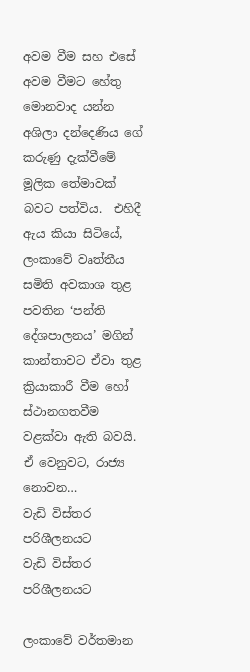අවම වීම සහ එසේ අවම වීමට හේතු මොනවාද යන්න අශිලා දන්දෙණිය ගේ කරුණු දැක්වීමේ මූලික තේමාවක් බවට පත්විය.  එහිදී ඇය කියා සිටියේ, ලංකාවේ වෘත්තීය සමිති අවකාශ තුළ පවතින ‘පන්ති දේශපාලනය’ මගින්  කාන්තාවට ඒවා තුළ ක්‍රියාකාරී වීම හෝ ස්ථානගතවීම වළක්වා ඇති බවයි. ඒ වෙනුවට, රාජ්‍ය නොවන…
වැඩි විස්තර පරිශීලනයට
වැඩි විස්තර පරිශීලනයට

ලංකාවේ වර්තමාන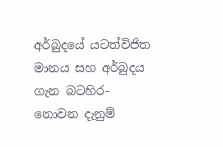අර්බුදයේ යටත්විජිත මානය සහ අර්බුදය ගැන බටහිර-නොවන දැනුම්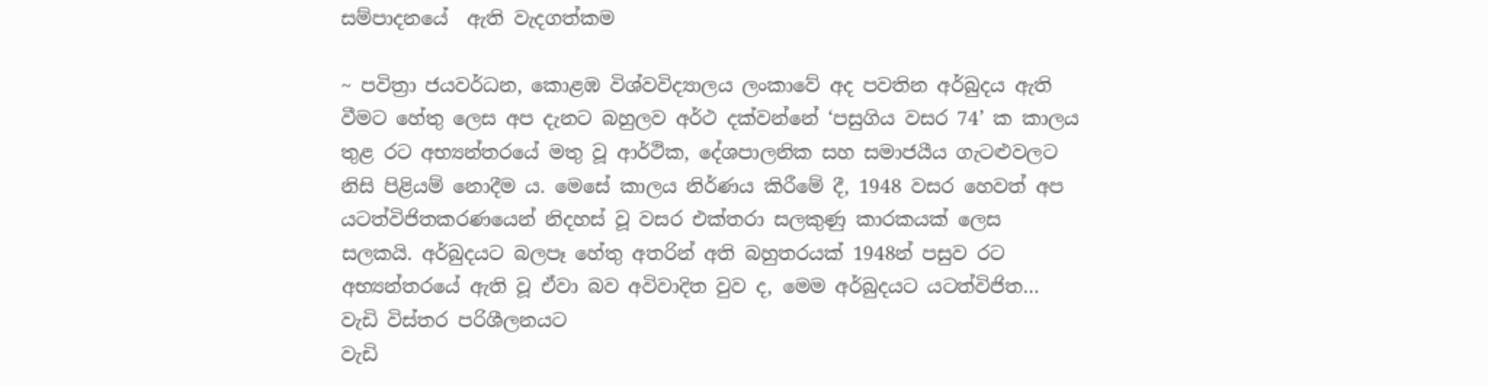සම්පාදනයේ  ඇති වැදගත්කම

~ පවිත්‍රා ජයවර්ධන, කොළඹ විශ්වවිද්‍යාලය ලංකාවේ අද පවතින අර්බුදය ඇති වීමට හේතු ලෙස අප දැනට බහුලව අර්ථ දක්වන්නේ ‘පසුගිය වසර 74’ ක කාලය තුළ රට අභ්‍යන්තරයේ මතු වූ ආර්ථික, දේශපාලනික සහ සමාජයීය ගැටළුවලට නිසි පිළියම් නොදීම ය. මෙසේ කාලය නිර්ණය කිරීමේ දී, 1948 වසර හෙවත් අප යටත්විජිතකරණයෙන් නිදහස් වූ වසර එක්තරා සලකුණු කාරකයක් ලෙස සලකයි. අර්බුදයට බලපෑ හේතු අතරින් අති බහුතරයක් 1948න් පසුව රට අභ්‍යන්තරයේ ඇති වූ ඒවා බව අවිවාදිත වුව ද, මෙම අර්බුදයට යටත්විජිත…
වැඩි විස්තර පරිශීලනයට
වැඩි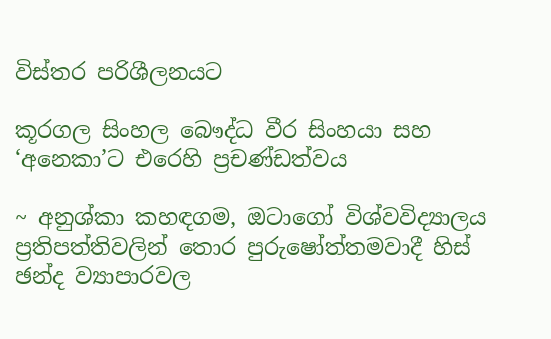විස්තර පරිශීලනයට

කූරගල සිංහල බෞද්ධ වීර සිංහයා සහ ‘අනෙකා’ට එරෙහි ප්‍රචණ්ඩත්වය

~ අනුශ්කා කහඳගම, ඔටාගෝ විශ්වවිද්‍යාලය ප්‍රතිපත්තිවලින් තොර පුරුෂෝත්තමවාදී හිස් ඡන්ද ව්‍යාපාරවල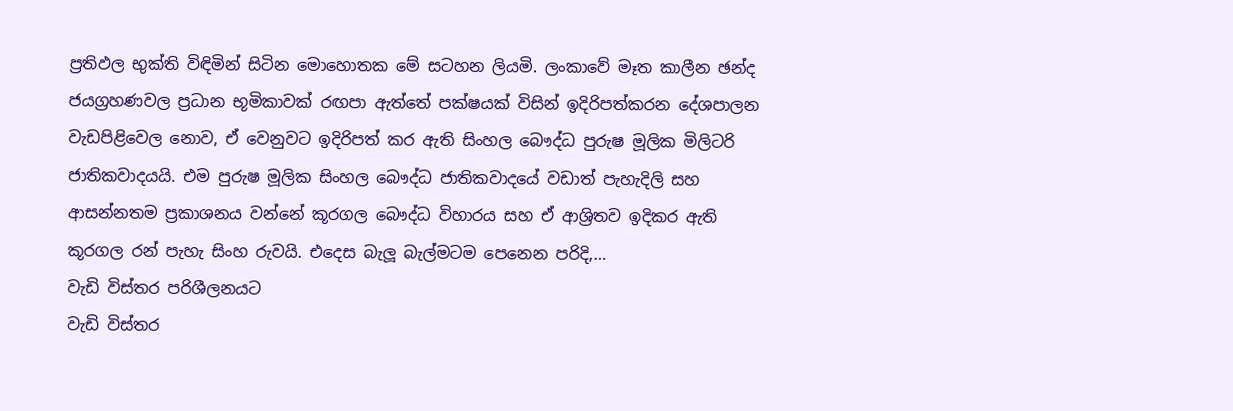ප්‍රතිඵල භුක්ති විඳිමින් සිටින මොහොතක මේ සටහන ලියමි. ලංකාවේ මෑත කාලීන ඡන්ද ජයග්‍රහණවල ප්‍රධාන භූමිකාවක් රඟපා ඇත්තේ පක්ෂයක් විසින් ඉදිරිපත්කරන දේශපාලන වැඩපිළිවෙල නොව, ඒ වෙනුවට ඉදිරිපත් කර ඇති සිංහල බෞද්ධ පුරුෂ මූලික මිලිටරි ජාතිකවාදයයි. එම පුරුෂ මූලික සිංහල බෞද්ධ ජාතිකවාදයේ වඩාත් පැහැදිලි සහ ආසන්නතම ප්‍රකාශනය වන්නේ කූරගල බෞද්ධ විහාරය සහ ඒ ආශ්‍රිතව ඉදිකර ඇති කූරගල රන් පැහැ සිංහ රුවයි. එදෙස බැලූ බැල්මටම පෙනෙන පරිදි,…
වැඩි විස්තර පරිශීලනයට
වැඩි විස්තර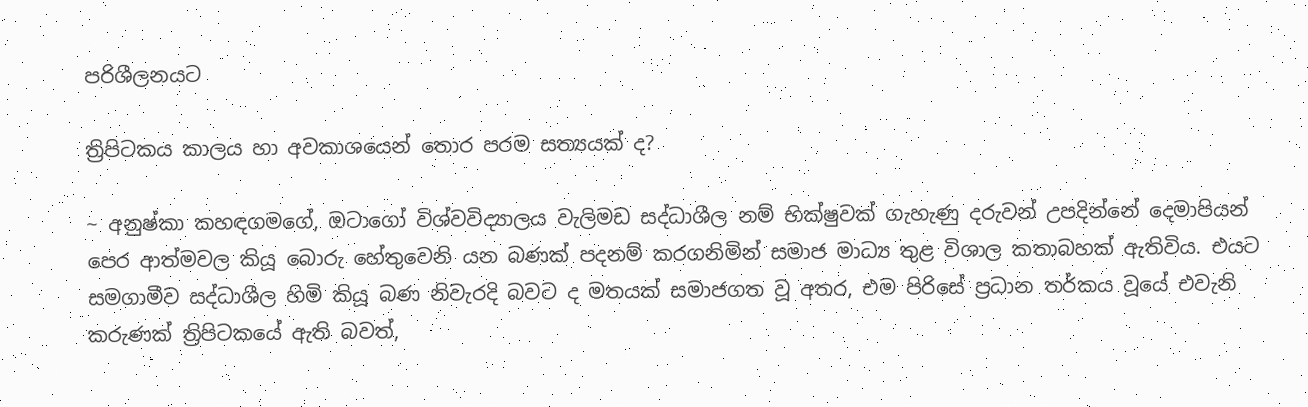පරිශීලනයට

ත්‍රිපිටකය කාලය හා අවකාශයෙන් තොර පරම සත්‍යයක් ද?

~ අනුෂ්කා කහඳගමගේ, ඔටාගෝ විශ්වවිද්‍යාලය වැලිමඩ සද්ධාශීල නම් භික්ෂුවක් ගැහැණු දරුවන් උපදින්නේ දෙමාපියන් පෙර ආත්මවල කියූ බොරු හේතුවෙනි යන බණක් පදනම් කරගනිමින් සමාජ මාධ්‍ය තුළ විශාල කතාබහක් ඇතිවිය. එයට සමගාමීව සද්ධාශීල හිමි කියූ බණ නිවැරදි බවට ද මතයක් සමාජගත වූ අතර, එම පිරිසේ ප්‍රධාන තර්කය වූයේ එවැනි කරුණක් ත්‍රිපිටකයේ ඇති බවත්,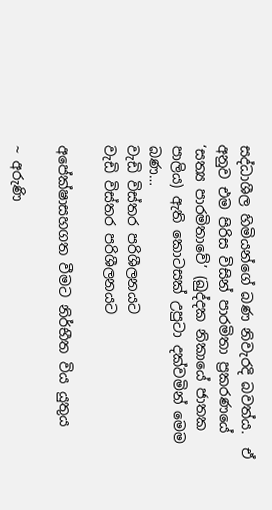සද්ධාශීල හිමියන්ගේ බණ නිවැරදි බවත්ය.  ඒ අනුව එම පිරිස විසින් පාරමිතා ප්‍රකරණයේ ‘සත්‍ය පාරමිතාවේ’ (ඛුද්දක නිකායේ ජාතක පාලිය) ඇති කොටසක් උපුටා දක්වමින් මෙම බණ…
වැඩි විස්තර පරිශීලනයට
වැඩි විස්තර පරිශීලනයට

අපේක්ෂාසහගත වීමට නිර්භීත විය යුතුය

~ අරුණි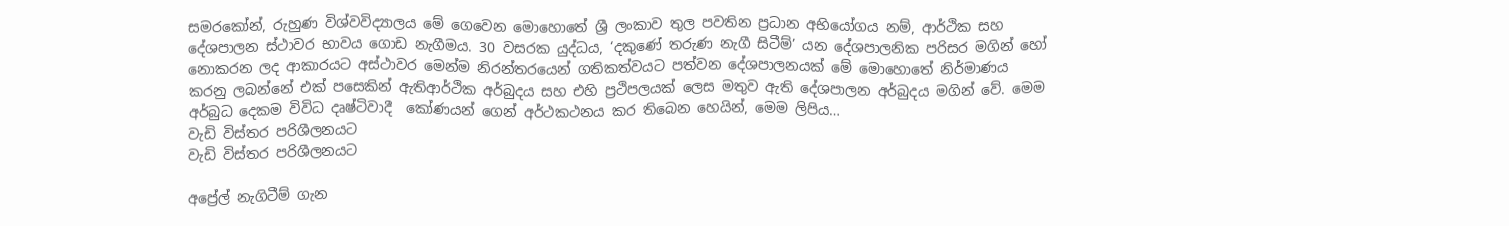සමරකෝන්, රුහුණ විශ්වවිද්‍යාලය මේ ගෙවෙන මොහොතේ ශ්‍රී ලංකාව තුල පවතින ප්‍රධාන අභියෝගය නම්, ආර්ථික සහ දේශපාලන ස්ථාවර භාවය ගොඩ නැගීමය. 30 වසරක යුද්ධය, ‘දකුණේ තරුණ නැගී සිටීම්’ යන දේශපාලනික පරිසර මගින් හෝ නොකරන ලද ආකාරයට අස්ථාවර මෙන්ම නිරන්තරයෙන් ගතිකත්වයට පත්වන දේශපාලනයක් මේ මොහොතේ නිර්මාණය කරනු ලබන්නේ එක් පසෙකින් ඇතිආර්ථික අර්බුදය සහ එහි ප්‍රථිපලයක් ලෙස මතුව ඇති දේශපාලන අර්බුදය මගින් වේ. මෙම අර්බුධ දෙකම විවිධ දෘෂ්ටිවාදී  කෝණයන් ගෙන් අර්ථකථනය කර තිබෙන හෙයින්, මෙම ලිපිය…
වැඩි විස්තර පරිශීලනයට
වැඩි විස්තර පරිශීලනයට

අප්‍රේල් නැගිටීම් ගැන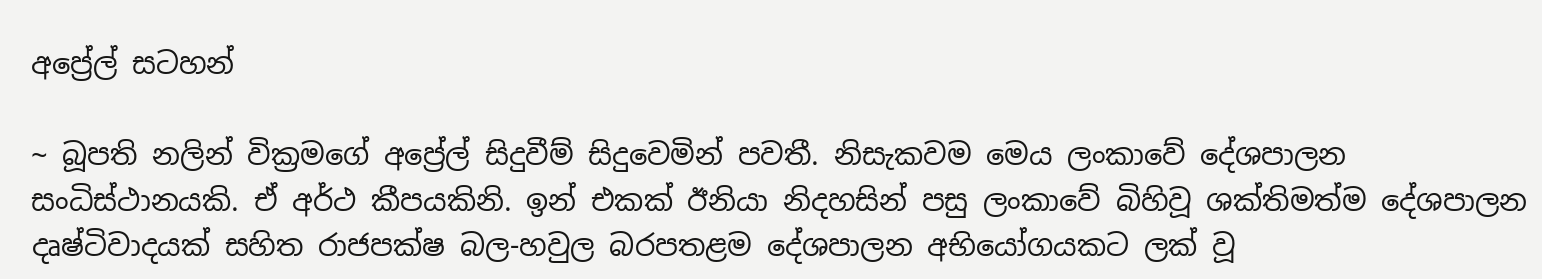අප්‍රේල් සටහන්

~ බූපති නලින් වික්‍රමගේ අප්‍රේල් සිදුවීම් සිදුවෙමින් පවතී. නිසැකවම මෙය ලංකාවේ දේශපාලන සංධිස්ථානයකි. ඒ අර්ථ කීපයකිනි. ඉන් එකක් ඊනියා නිදහසින් පසු ලංකාවේ බිහිවූ ශක්තිමත්ම දේශපාලන දෘෂ්ටිවාදයක් සහිත රාජපක්ෂ බල-හවුල බරපතළම දේශපාලන අභියෝගයකට ලක් වූ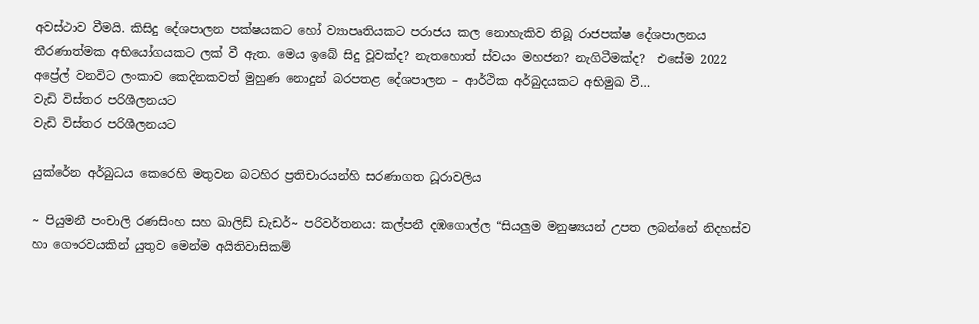අවස්ථාව වීමයි. කිසිදු දේශපාලන පක්ෂයකට හෝ ව්‍යාපෘතියකට පරාජය කල නොහැකිව තිබූ රාජපක්ෂ දේශපාලනය තීරණාත්මක අභියෝගයකට ලක් වී ඇත. මෙය ඉබේ සිදු වූවක්ද? නැතහොත් ස්වයං මහජන? නැගිටීමක්ද?  එසේම 2022 අප්‍රේල් වනවිට ලංකාව කෙදිනකවත් මුහුණ නොදුන් බරපතළ දේශපාලන – ආර්ථික අර්බුදයකට අභිමුඛ වී…
වැඩි විස්තර පරිශීලනයට
වැඩි විස්තර පරිශීලනයට

යුක්රේන අර්බුධය කෙරෙහි මතුවන බටහිර ප්‍රතිචාරයන්හි සරණාගත ධූරාවලිය

~ පියුමනී පංචාලි රණසිංහ සහ ඛාලිඩ් ඩැඩර්~ පරිවර්තනය: කල්පනී දඹගොල්ල “සියලුම මනුෂ්‍යයන් උපත ලබන්නේ නිදහස්ව හා ගෞරවයකින් යුතුව මෙන්ම අයිතිවාසිකම්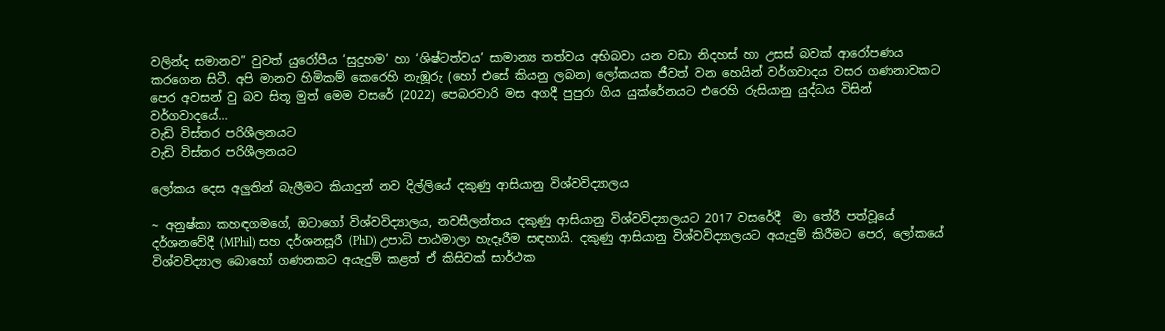වලින්ද සමානව” වුවත් යුරෝපීය ‘සුදුහම’ හා ‘ශිෂ්ටත්වය’ සාමාන්‍ය තත්වය අභිබවා යන වඩා නිදහස් හා උසස් බවක් ආරෝපණය කරගෙන සිටී. අපි මානව හිමිකම් කෙරෙහි නැඹූරු (හෝ එසේ කියනු ලබන) ලෝකයක ජීවත් වන හෙයින් වර්ගවාදය වසර ගණනාවකට පෙර අවසන් වු බව සිතූ මුත් මෙම වසරේ (2022) පෙබරවාරි මස අගදී පුපුරා ගිය යුක්රේනයට එරෙහි රුසියානු යුද්ධය විසින් වර්ගවාදයේ…
වැඩි විස්තර පරිශීලනයට
වැඩි විස්තර පරිශීලනයට

ලෝකය දෙස අලුතින් බැලීමට කියාදුන් නව දිල්ලියේ දකුණු ආසියානු විශ්වවිද්‍යාලය

~ අනුෂ්කා කහඳගමගේ, ඔටාගෝ විශ්වවිද්‍යාලය, නවසීලන්තය දකුණු ආසියානු විශ්වවිද්‍යාලයට 2017 වසරේදී  මා තේරී පත්වූයේ දර්ශනවේදී (MPhil) සහ දර්ශනසූරී (PhD) උපාධි පාඨමාලා හැදෑරීම සඳහායි. දකුණු ආසියානු විශ්වවිද්‍යාලයට අයැදුම් කිරීමට පෙර, ලෝකයේ විශ්වවිද්‍යාල බොහෝ ගණනකට අයැදුම් කළත් ඒ කිසිවක් සාර්ථක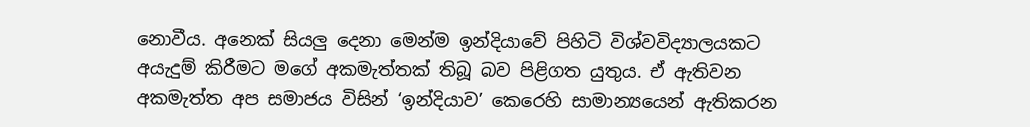නොවීය. අනෙක් සියලු දෙනා මෙන්ම ඉන්දියාවේ පිහිටි විශ්වවිද්‍යාලයකට අයැදුම් කිරීමට මගේ අකමැත්තක් තිබූ බව පිළිගත යුතුය. ඒ ඇතිවන අකමැත්ත අප සමාජය විසින් ‘ඉන්දියාව’ කෙරෙහි සාමාන්‍යයෙන් ඇතිකරන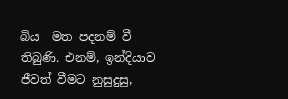බිය  මත පදනම් වී තිබුණි. එනම්, ඉන්දියාව ජීවත් වීමට නුසුදුසු,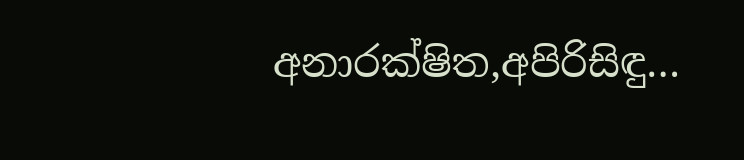අනාරක්ෂිත,අපිරිසිඳු…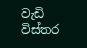වැඩි විස්තර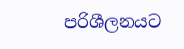පරිශීලනයට